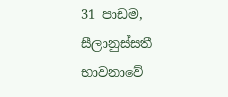31 පාඩම, සීලානුස්සතී භාවනාවේ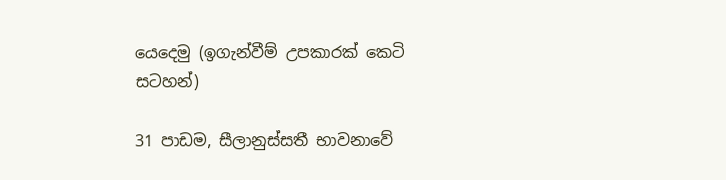යෙදෙමු (ඉගැන්වීම් උපකාරක් කෙටි සටහන්)

31 පාඩම, සීලානුස්සතී භාවනාවේ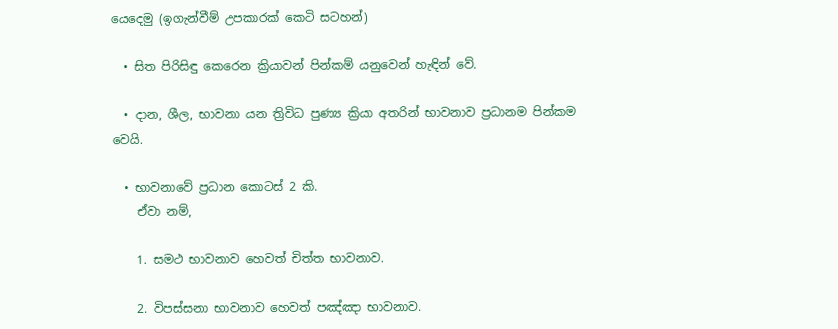යෙදෙමු (ඉගැන්වීම් උපකාරක් කෙටි සටහන්)

  • සිත පිරිසිඳු කෙරෙන ක්‍රියාවන් පින්කම් යනුවෙන් හැඳින් වේ.

  • දාන, ශීල, භාවනා යන ත්‍රිවිධ පුණ්‍ය ක්‍රියා අතරින් භාවනාව ප්‍රධානම පින්කම වෙයි.

  • භාවනාවේ ප්‍රධාන කොටස් 2 කි.
    ඒවා නම්,

    1. සමථ භාවනාව හෙවත් චිත්ත භාවනාව.

    2. විපස්සනා භාවනාව හෙවත් පඤ්ඤා භාවනාව.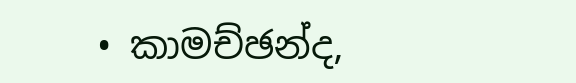• කාමච්ඡන්ද,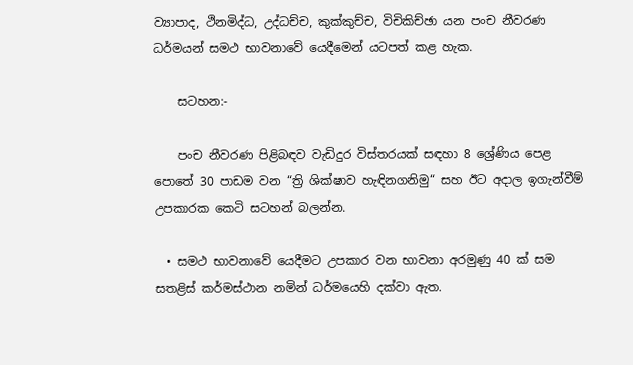ව්‍යාපාද, ථිනමිද්ධ, උද්ධච්ච, කුක්කුච්ච, විචිකිච්ඡා යන පංච නීවරණ ධර්මයන් සමථ භාවනාවේ යෙදීමෙන් යටපත් කළ හැක.

    සටහන:-

    පංච නීවරණ පිළිබඳව වැඩිදුර විස්තරයක් සඳහා 8 ශ්‍රේණිය පෙළ පොතේ 30 පාඩම වන “ත්‍රි ශික්ෂාව හැඳිනගනිමු“ සහ ඊට අදාල ඉගැන්වීම් උපකාරක කෙටි සටහන් බලන්න.

  • සමථ භාවනාවේ යෙදීමට උපකාර වන භාවනා අරමුණු 40 ක් සම සතළිස් කර්මස්ථාන නමින් ධර්මයෙහි දක්වා ඇත.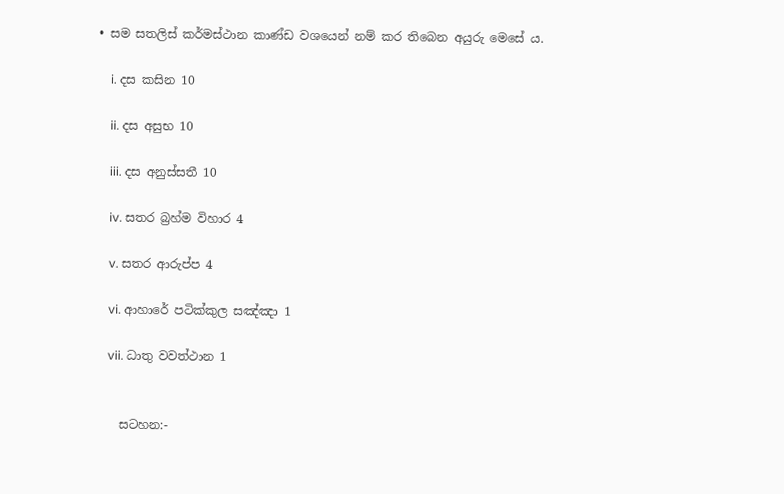• සම සතලිස් කර්මස්ථාන කාණ්ඩ වශයෙන් නම් කර තිබෙන අයුරු මෙසේ ය.

    i. දස කසින 10

    ii. දස අසුභ 10

    iii. දස අනුස්සතී 10

    iv. සතර බ්‍රහ්ම විහාර 4

    v. සතර ආරුප්ප 4

    vi. ආහාරේ පටික්කුල සඤ්ඤා 1

    vii. ධාතු වවත්ථාන 1


    සටහන:-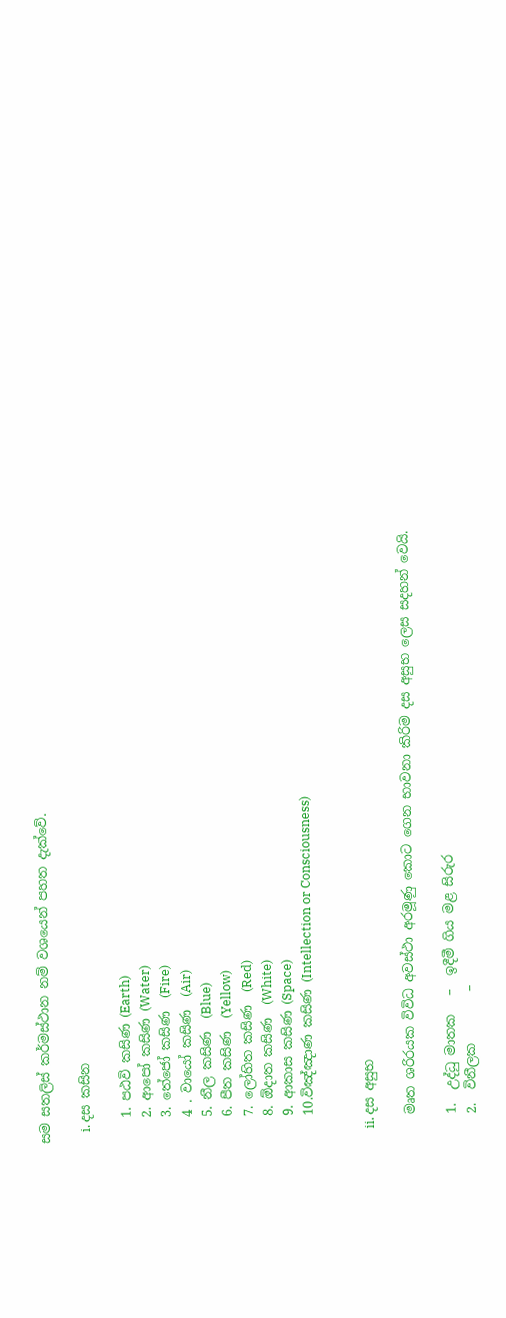සම සතලිස් කර්මස්ථාන නම් වශයෙන් පහත දැක්වේ.

    i. දස කසින

    1. පඨවි කසිණ (Earth)
    2. ආපෝ කසිණ (Water)
    3. තේජෝ කසිණ  (Fire)
    4 . වායෝ කසිණ  (Air)
    5. නීල කසිණ  (Blue)
    6. පීත කසිණ  (Yellow)
    7. ලෝහිත කසිණ  (Red)
    8. ඕදාත කසිණ  (White)
    9. ආකාස කසිණ (Space)
    10.විඤ්ඤාණ කසිණ (Intellection or Consciousness)


    ii. දස අසුභ

    මෘත ශරිරයක විවිධ අවස්ථා අරමූණු කොට ගෙන භාවනා කිරිම දස අසුභ ලෙස සදහන් වෙයි.

    1.  උද්ධු මාතක   –  ඉදීමී ගිය මළ සිරුර
    2.  විනීලක        –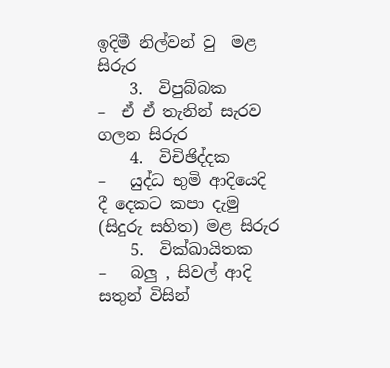ඉදිමී නිල්වන් වු  මළ සිරුර
    3.  විපුබ්බක       –  ඒ ඒ තැනින් සැරව ගලන සිරුර
    4.  විචිඡිද්දක      –   යුද්ධ භුමි ආදියෙදි දී දෙකට කපා දැමු (සිදුරු සහිත) මළ සිරුර
    5.  වික්ඛායිතක    –   බලු , සිවල් ආදි සතුන් විසින්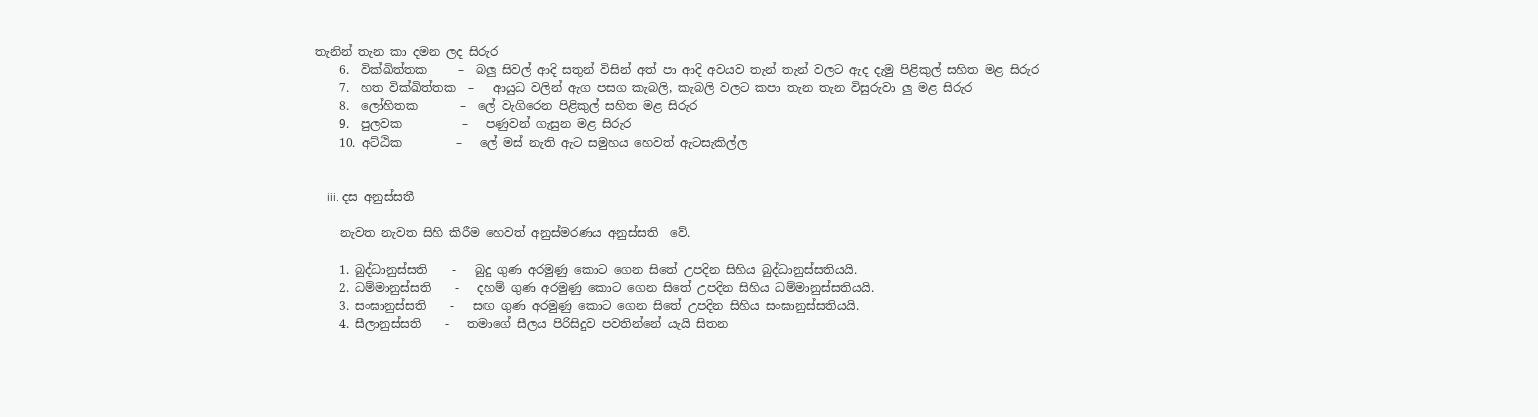තැනින් තැන කා දමන ලද සිරුර
    6.  වික්ඛිත්තක     –  බලු සිවල් ආදි සතුන් විසින් අත් පා ආදි අවයව තැන් තැන් වලට ඇද දැමු පිළිකුල් සහිත මළ සිරුර
    7.  හත වික්ඛිත්තක  –   ආයුධ වලින් ඇග පසග කැබලි, කැබලි වලට කපා තැන තැන විසුරුවා ලු මළ සිරුර
    8.  ලෝහිතක       –  ලේ වැගිරෙන පිළිකුල් සහිත මළ සිරුර
    9.  පුලවක          –   පණුවන් ගැසුන මළ සිරුර
    10. අට්ඨික         –   ලේ මස් නැති ඇ‍‍ට සමුහය හෙවත් ඇටසැකිල්ල


    iii. දස අනුස්සතී

    නැවත නැවත සිහි කිරීම හෙවත් අනුස්මරණය අනුස්සති  වේ.

    1. බුද්ධානුස්සති    -   බුදු ගුණ අරමුණු කොට ගෙන සිතේ උපදින සිහිය බුද්ධානුස්සතියයි.
    2. ධම්මානුස්සති    -   දහම් ගුණ අරමුණු කොට ගෙන සිතේ උපදින සිහිය ධම්මානුස්සතියයි.
    3. සංඝානුස්සති    -   සඟ ගුණ අරමුණු කොට ගෙන සිතේ උපදින සිහිය සංඝානුස්සතියයි.
    4. සීලානුස්සති    -   තමාගේ සීලය පිරිසිදුව පවතින්නේ යැයි සිතන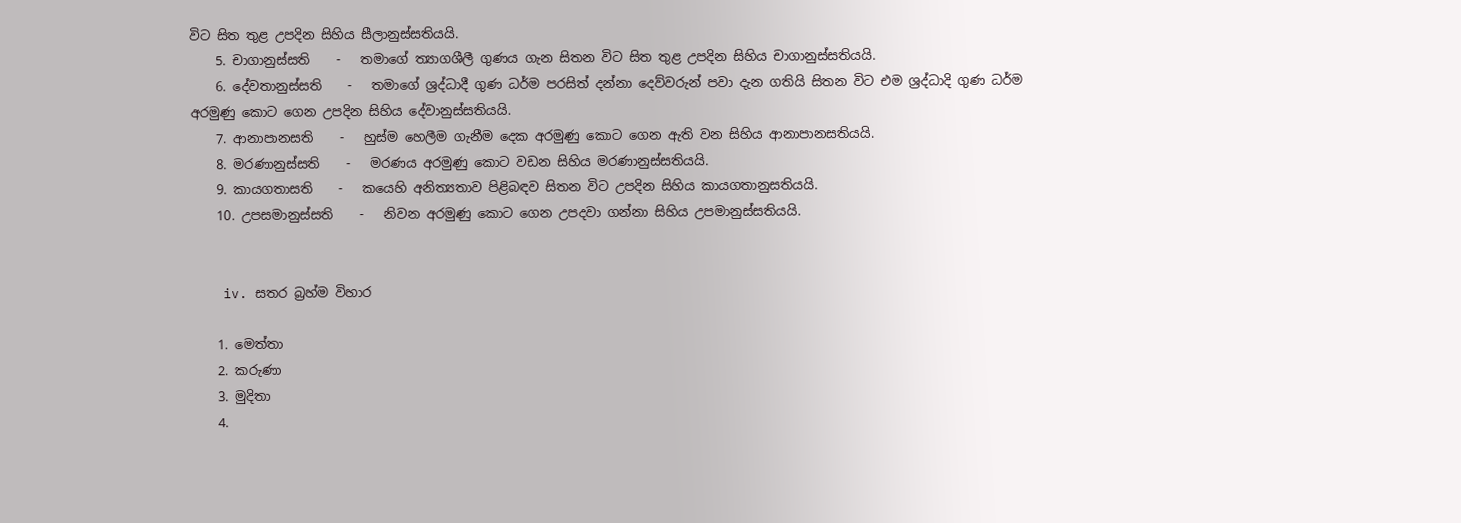විට සිත තුළ උපදින සිහිය සීලානුස්සතියයි.
    5. චාගානුස්සති    -   තමාගේ ත්‍යාගශීලී ගුණය ගැන සිතන විට සිත තුළ උපදින සිහිය චාගානුස්සතියයි.
    6. දේවතානුස්සති    -   තමාගේ ශ්‍රද්ධාදී ගුණ ධර්ම පරසිත් දන්නා දෙව්වරුන් පවා දැන ගතියි සිතන විට එම ශ්‍රද්ධාදි ගුණ ධර්ම අරමුණු කොට ගෙන උපදින සිහිය දේවානුස්සතියයි.
    7. ආනාපානසති    -   හුස්ම හෙලීම ගැනීම දෙක අරමුණු කොට ගෙන ඇති වන සිහිය ආනාපානසතියයි.
    8. මරණානුස්සති    -   මරණය අරමුණු කොට වඩන සිහිය මරණානුස්සතියයි.
    9. කායගතාසති    -   කයෙහි අනිත්‍යතාව පිළිබඳව සිතන විට උපදින සිහිය කායගතානුසතියයි.
    10. උපසමානුස්සති    -   නිවන අරමුණු කොට ගෙන උපදවා ගන්නා සිහිය උපමානුස්සතියයි.


    iv. සතර බ්‍රහ්ම විහාර

    1. මෙත්තා
    2. කරුණා
    3. මුදිතා
    4.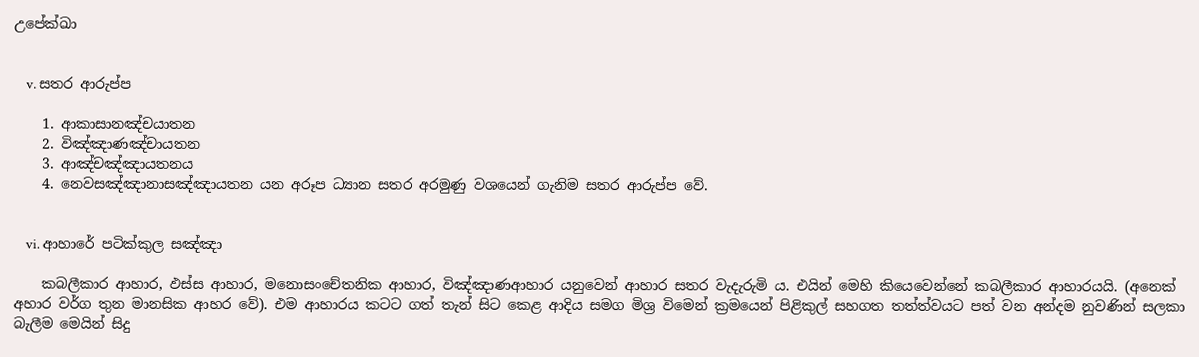උපේක්ඛා


    v. සතර ආරුප්ප

    1. ආකාසානඤ්චයාතන
    2. විඤ්ඤාණඤ්චායතන
    3. ආ‍ඤ්චඤ්ඤායතනය
    4. නෙවසඤ්ඤානාසඤ්ඤායතන යන අරූප ධ්‍යාන සතර අරමුණු වශයෙන් ගැනිම සතර ආරුප්ප වේ.


    vi. ආහාරේ පටික්කුල සඤ්ඤා

    කබලීකාර ආහාර, ඵස්ස ආහාර, මනොසංචේතනික ආහාර, විඤ්ඤාණආහාර යනුවෙන් ආහාර සතර වැදැරුමි ය. එයින් මෙහි කියෙවෙන්නේ කබලීකාර ආහාරයයි. (අනෙක් අහාර වර්ග තුන මානසික ආහර වේ). එම ආහාරය කටට ගත් තැන් සිට කෙළ ආදිය සමග මිශ්‍ර විමෙන් ක්‍රමයෙන් පිළිකුල් සහගත තත්ත්වයට පත් වන අන්දම නුවණින් සලකා බැලීම මෙයින් සිදු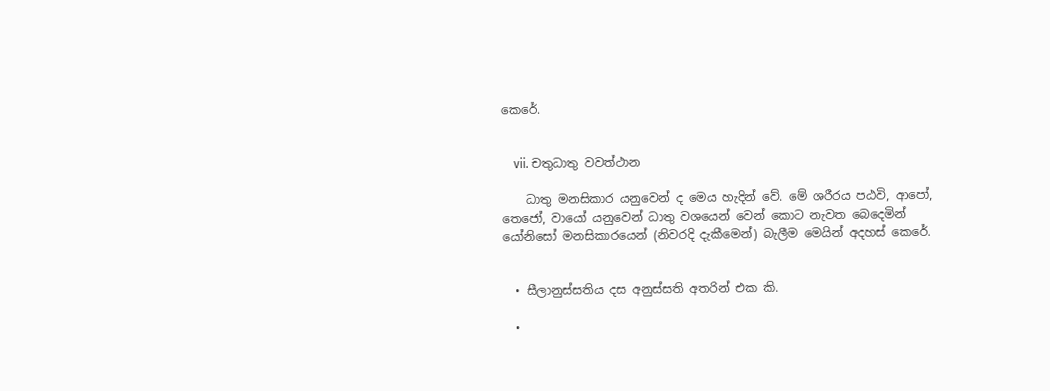කෙරේ.


    vii. චතුධාතු වවත්ථාන

    ධාතු මනසිකාර යනුවෙන් ද මෙය හැදින් වේ. මේ ශරීරය පඨවි, ආපෝ, තෙජෝ, වායෝ යනුවෙන් ධාතු වශයෙන් වෙන් කොට නැවත බෙදෙමින් යෝනිසෝ මනසිකාරයෙන් (නිවරදි දැකීමෙන්) බැලීම මෙයින් අදහස් කෙරේ.


  • සීලානුස්සතිය දස අනුස්සති අතරින් එක කි.

  •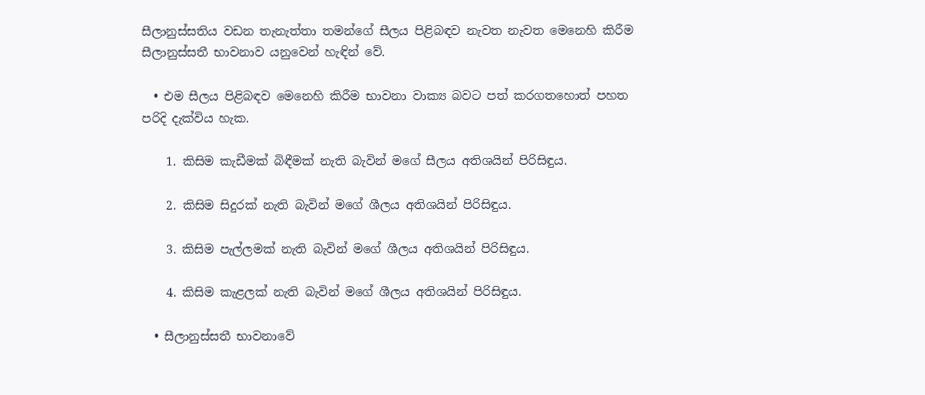සීලානුස්සතිය වඩන තැනැත්තා තමන්ගේ සීලය පිළිබඳව නැවත නැවත මෙනෙහි කිරීම සීලානුස්සතී භාවනාව යනුවෙන් හැඳින් වේ.

  • එම සීලය පිළිබඳව මෙනෙහි කිරීම භාවනා වාක්‍ය බවට පත් කරගතහොත් පහත පරිදි දැක්විය හැක.

    1. කිසිම කැඩීමක් බිඳීමක් නැති බැවින් මගේ සීලය අතිශයින් පිරිසිඳුය.

    2. කිසිම සිදුරක් නැති බැවින් මගේ ශීලය අතිශයින් පිරිසිඳුය.

    3. කිසිම පැල්ලමක් නැති බැවින් මගේ ශීලය අතිශයින් පිරිසිඳුය.

    4. කිසිම කැළලක් නැති බැවින් මගේ ශීලය අතිශයින් පිරිසිඳුය.

  • සීලානුස්සතී භාවනාවේ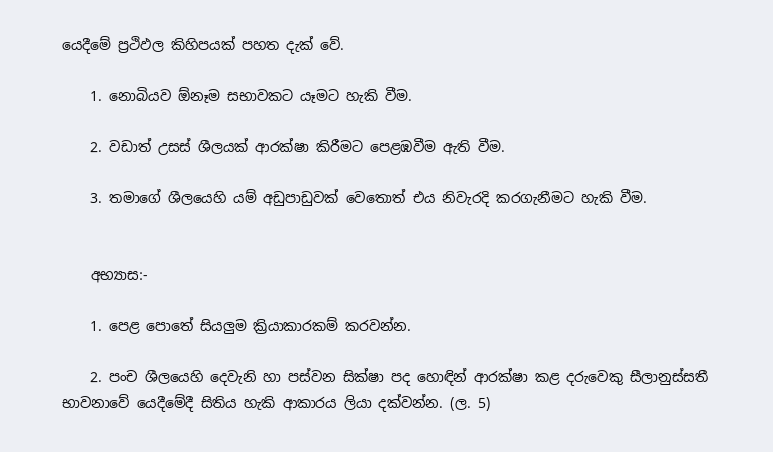යෙදීමේ ප්‍රථිඵල කිහිපයක් පහත දැක් වේ.

    1. නොබියව ඕනෑම සභාවකට යෑමට හැකි වීම.

    2. වඩාත් උසස් ශීලයක් ආරක්ෂා කිරීමට පෙළඹවීම ඇති වීම.

    3. තමාගේ ශීලයෙහි යම් අඩුපාඩුවක් වෙතොත් එය නිවැරදි කරගැනීමට හැකි වීම.


    අභ්‍යාස:-

    1. පෙළ පොතේ සියලුම ක්‍රියාකාරකම් කරවන්න.

    2. පංච ශීලයෙහි දෙවැනි හා පස්වන සික්ෂා පද හොඳින් ආරක්ෂා කළ දරුවෙකු සීලානුස්සතී භාවනාවේ යෙදීමේදී සිතිය හැකි ආකාරය ලියා දක්වන්න. (ල. 5)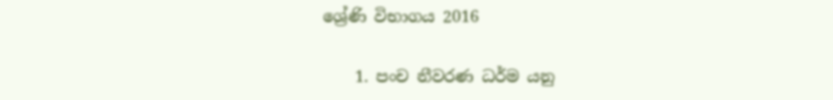ශ්‍රේණි විභාගය 2016

    1. පංච නීවරණ ධර්ම යනු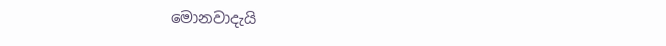මොනවාදැයි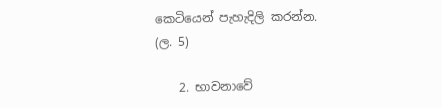කෙටියෙන් පැහැදිලි කරන්න. (ල. 5)

    2. භාවනාවේ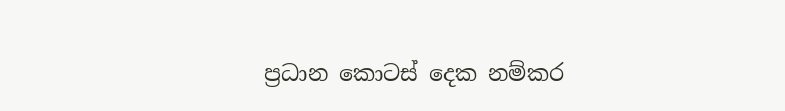ප්‍රධාන කොටස් දෙක නම්කර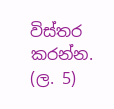විස්තර කරන්න. (ල. 5)